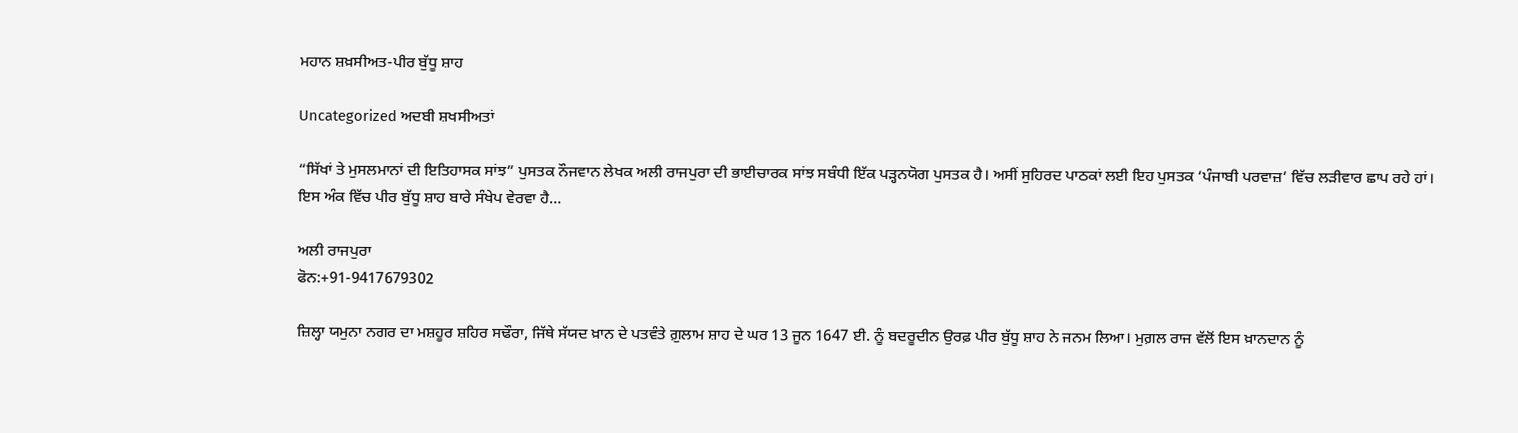ਮਹਾਨ ਸ਼ਖ਼ਸੀਅਤ-ਪੀਰ ਬੁੱਧੂ ਸ਼ਾਹ

Uncategorized ਅਦਬੀ ਸ਼ਖਸੀਅਤਾਂ

“ਸਿੱਖਾਂ ਤੇ ਮੁਸਲਮਾਨਾਂ ਦੀ ਇਤਿਹਾਸਕ ਸਾਂਝ” ਪੁਸਤਕ ਨੌਜਵਾਨ ਲੇਖਕ ਅਲੀ ਰਾਜਪੁਰਾ ਦੀ ਭਾਈਚਾਰਕ ਸਾਂਝ ਸਬੰਧੀ ਇੱਕ ਪੜ੍ਹਨਯੋਗ ਪੁਸਤਕ ਹੈ। ਅਸੀਂ ਸੁਹਿਰਦ ਪਾਠਕਾਂ ਲਈ ਇਹ ਪੁਸਤਕ ‘ਪੰਜਾਬੀ ਪਰਵਾਜ਼’ ਵਿੱਚ ਲੜੀਵਾਰ ਛਾਪ ਰਹੇ ਹਾਂ। ਇਸ ਅੰਕ ਵਿੱਚ ਪੀਰ ਬੁੱਧੂ ਸ਼ਾਹ ਬਾਰੇ ਸੰਖੇਪ ਵੇਰਵਾ ਹੈ…

ਅਲੀ ਰਾਜਪੁਰਾ
ਫੋਨ:+91-9417679302

ਜ਼ਿਲ੍ਹਾ ਯਮੁਨਾ ਨਗਰ ਦਾ ਮਸ਼ਹੂਰ ਸ਼ਹਿਰ ਸਢੌਰਾ, ਜਿੱਥੇ ਸੱਯਦ ਖ਼ਾਨ ਦੇ ਪਤਵੰਤੇ ਗ਼ੁਲਾਮ ਸ਼ਾਹ ਦੇ ਘਰ 13 ਜੂਨ 1647 ਈ. ਨੂੰ ਬਦਰੂਦੀਨ ਉਰਫ਼ ਪੀਰ ਬੁੱਧੂ ਸ਼ਾਹ ਨੇ ਜਨਮ ਲਿਆ। ਮੁਗ਼ਲ ਰਾਜ ਵੱਲੋਂ ਇਸ ਖ਼ਾਨਦਾਨ ਨੂੰ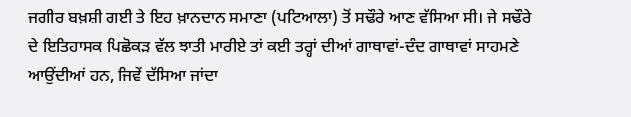ਜਗੀਰ ਬਖ਼ਸ਼ੀ ਗਈ ਤੇ ਇਹ ਖ਼ਾਨਦਾਨ ਸਮਾਣਾ (ਪਟਿਆਲਾ) ਤੋਂ ਸਢੌਰੇ ਆਣ ਵੱਸਿਆ ਸੀ। ਜੇ ਸਢੌਰੇ ਦੇ ਇਤਿਹਾਸਕ ਪਿਛੋਕੜ ਵੱਲ ਝਾਤੀ ਮਾਰੀਏ ਤਾਂ ਕਈ ਤਰ੍ਹਾਂ ਦੀਆਂ ਗਾਥਾਵਾਂ-ਦੰਦ ਗਾਥਾਵਾਂ ਸਾਹਮਣੇ ਆਉਂਦੀਆਂ ਹਨ, ਜਿਵੇਂ ਦੱਸਿਆ ਜਾਂਦਾ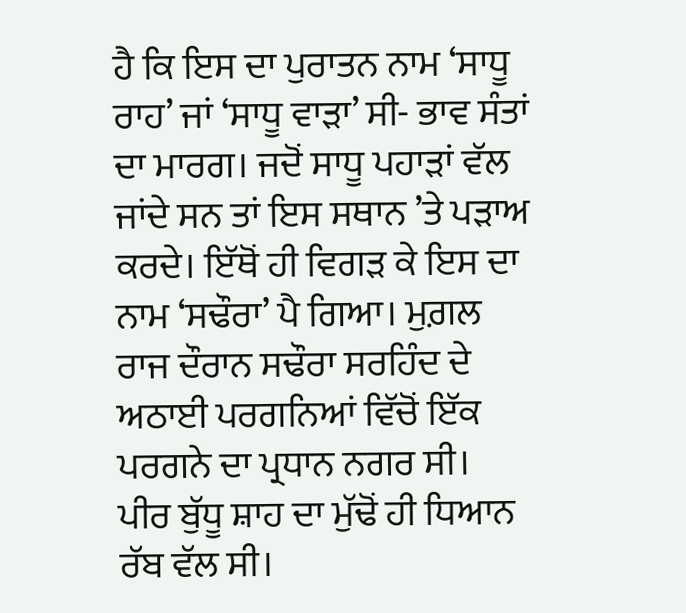ਹੈ ਕਿ ਇਸ ਦਾ ਪੁਰਾਤਨ ਨਾਮ ‘ਸਾਧੂ ਰਾਹ’ ਜਾਂ ‘ਸਾਧੂ ਵਾੜਾ’ ਸੀ- ਭਾਵ ਸੰਤਾਂ ਦਾ ਮਾਰਗ। ਜਦੋਂ ਸਾਧੂ ਪਹਾੜਾਂ ਵੱਲ ਜਾਂਦੇ ਸਨ ਤਾਂ ਇਸ ਸਥਾਨ ’ਤੇ ਪੜਾਅ ਕਰਦੇ। ਇੱਥੋਂ ਹੀ ਵਿਗੜ ਕੇ ਇਸ ਦਾ ਨਾਮ ‘ਸਢੌਰਾ’ ਪੈ ਗਿਆ। ਮੁਗ਼ਲ ਰਾਜ ਦੌਰਾਨ ਸਢੌਰਾ ਸਰਹਿੰਦ ਦੇ ਅਠਾਈ ਪਰਗਨਿਆਂ ਵਿੱਚੋਂ ਇੱਕ ਪਰਗਨੇ ਦਾ ਪ੍ਰਧਾਨ ਨਗਰ ਸੀ।
ਪੀਰ ਬੁੱਧੂ ਸ਼ਾਹ ਦਾ ਮੁੱਢੋਂ ਹੀ ਧਿਆਨ ਰੱਬ ਵੱਲ ਸੀ।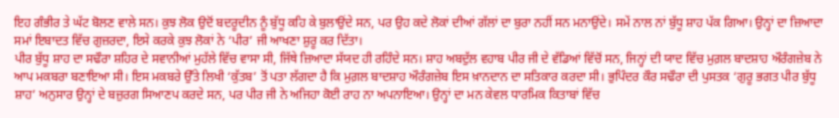ਇਹ ਗੰਭੀਰ ਤੇ ਘੱਟ ਬੋਲਣ ਵਾਲੇ ਸਨ। ਕੁਝ ਲੋਕ ਉਦੋਂ ਬਦਰੂਦੀਨ ਨੂੰ ਬੁੱਧੂ ਕਹਿ ਕੇ ਬੁਲਾਉਂਦੇ ਸਨ, ਪਰ ਉਹ ਕਦੇ ਲੋਕਾਂ ਦੀਆਂ ਗੱਲਾਂ ਦਾ ਬੁਰਾ ਨਹੀਂ ਸਨ ਮਨਾਉਂਦੇ। ਸਮੇਂ ਨਾਲ ਨਾਂ ਬੁੱਧੂ ਸ਼ਾਹ ਪੱਕ ਗਿਆ। ਉਨ੍ਹਾਂ ਦਾ ਜ਼ਿਆਦਾ ਸਮਾਂ ਇਬਾਦਤ ਵਿੱਚ ਗੁਜ਼ਰਦਾ, ਇਸੇ ਕਰਕੇ ਕੁਝ ਲੋਕਾਂ ਨੇ ‘ਪੀਰ’ ਜੀ ਆਖਣਾ ਸ਼ੁਰੂ ਕਰ ਦਿੱਤਾ।
ਪੀਰ ਬੁੱਧੂ ਸ਼ਾਹ ਦਾ ਸਢੌਰਾ ਸ਼ਹਿਰ ਦੇ ਸਵਾਨੀਆਂ ਮੁਹੱਲੇ ਵਿੱਚ ਵਾਸਾ ਸੀ, ਜਿੱਥੇ ਜ਼ਿਆਦਾ ਸੱਯਦ ਹੀ ਰਹਿੰਦੇ ਸਨ। ਸ਼ਾਹ ਅਬਦੁੱਲ ਵਹਾਬ ਪੀਰ ਜੀ ਦੇ ਵੱਡਿਆਂ ਵਿੱਚੋਂ ਸਨ, ਜਿਨ੍ਹਾਂ ਦੀ ਯਾਦ ਵਿੱਚ ਮੁਗ਼ਲ ਬਾਦਸ਼ਾਹ ਔਰੰਗਜ਼ੇਬ ਨੇ ਆਪ ਮਕਬਰਾ ਬਣਾਇਆ ਸੀ। ਇਸ ਮਕਬਰੇ ਉੱਤੇ ਲਿਖੀ ‘ਕੁੱਤਬ’ ਤੋਂ ਪਤਾ ਲੱਗਦਾ ਹੈ ਕਿ ਮੁਗ਼ਲ ਬਾਦਸ਼ਾਹ ਔਰੰਗਜ਼ੇਬ ਇਸ ਖ਼ਾਨਦਾਨ ਦਾ ਸਤਿਕਾਰ ਕਰਦਾ ਸੀ। ਭੁਪਿੰਦਰ ਕੌਰ ਸਢੌਰਾ ਦੀ ਪੁਸਤਕ ‘ਗੁਰੂ ਭਗਤ ਪੀਰ ਬੁੱਧੂ ਸ਼ਾਹ’ ਅਨੁਸਾਰ ਉਨ੍ਹਾਂ ਦੇ ਬਜ਼ੁਰਗ ਸਿਆਣਪ ਕਰਦੇ ਸਨ, ਪਰ ਪੀਰ ਜੀ ਨੇ ਅਜਿਹਾ ਕੋਈ ਰਾਹ ਨਾ ਅਪਨਾਇਆ। ਉਨ੍ਹਾਂ ਦਾ ਮਨ ਕੇਵਲ ਧਾਰਮਿਕ ਕਿਤਾਬਾਂ ਵਿੱਚ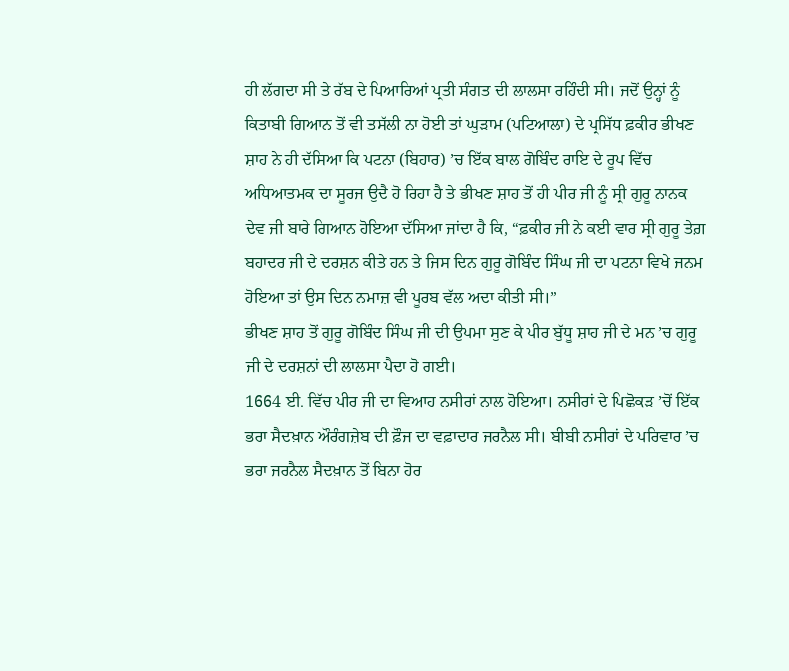ਹੀ ਲੱਗਦਾ ਸੀ ਤੇ ਰੱਬ ਦੇ ਪਿਆਰਿਆਂ ਪ੍ਰਤੀ ਸੰਗਤ ਦੀ ਲਾਲਸਾ ਰਹਿੰਦੀ ਸੀ। ਜਦੋਂ ਉਨ੍ਹਾਂ ਨੂੰ ਕਿਤਾਬੀ ਗਿਆਨ ਤੋਂ ਵੀ ਤਸੱਲੀ ਨਾ ਹੋਈ ਤਾਂ ਘੁੜਾਮ (ਪਟਿਆਲਾ) ਦੇ ਪ੍ਰਸਿੱਧ ਫ਼ਕੀਰ ਭੀਖਣ ਸ਼ਾਹ ਨੇ ਹੀ ਦੱਸਿਆ ਕਿ ਪਟਨਾ (ਬਿਹਾਰ) ’ਚ ਇੱਕ ਬਾਲ ਗੋਬਿੰਦ ਰਾਇ ਦੇ ਰੂਪ ਵਿੱਚ ਅਧਿਆਤਮਕ ਦਾ ਸੂਰਜ ਉਦੈ ਹੋ ਰਿਹਾ ਹੈ ਤੇ ਭੀਖਣ ਸ਼ਾਹ ਤੋਂ ਹੀ ਪੀਰ ਜੀ ਨੂੰ ਸ੍ਰੀ ਗੁਰੂ ਨਾਨਕ ਦੇਵ ਜੀ ਬਾਰੇ ਗਿਆਨ ਹੋਇਆ ਦੱਸਿਆ ਜਾਂਦਾ ਹੈ ਕਿ, “ਫ਼ਕੀਰ ਜੀ ਨੇ ਕਈ ਵਾਰ ਸ੍ਰੀ ਗੁਰੂ ਤੇਗ਼ ਬਹਾਦਰ ਜੀ ਦੇ ਦਰਸ਼ਨ ਕੀਤੇ ਹਨ ਤੇ ਜਿਸ ਦਿਨ ਗੁਰੂ ਗੋਬਿੰਦ ਸਿੰਘ ਜੀ ਦਾ ਪਟਨਾ ਵਿਖੇ ਜਨਮ ਹੋਇਆ ਤਾਂ ਉਸ ਦਿਨ ਨਮਾਜ਼ ਵੀ ਪੂਰਬ ਵੱਲ ਅਦਾ ਕੀਤੀ ਸੀ।”
ਭੀਖਣ ਸ਼ਾਹ ਤੋਂ ਗੁਰੂ ਗੋਬਿੰਦ ਸਿੰਘ ਜੀ ਦੀ ਉਪਮਾ ਸੁਣ ਕੇ ਪੀਰ ਬੁੱਧੂ ਸ਼ਾਹ ਜੀ ਦੇ ਮਨ ’ਚ ਗੁਰੂ ਜੀ ਦੇ ਦਰਸ਼ਨਾਂ ਦੀ ਲਾਲਸਾ ਪੈਦਾ ਹੋ ਗਈ।
1664 ਈ. ਵਿੱਚ ਪੀਰ ਜੀ ਦਾ ਵਿਆਹ ਨਸੀਰਾਂ ਨਾਲ ਹੋਇਆ। ਨਸੀਰਾਂ ਦੇ ਪਿਛੋਕੜ ’ਚੋਂ ਇੱਕ ਭਰਾ ਸੈਦਖ਼ਾਨ ਔਰੰਗਜ਼ੇਬ ਦੀ ਫ਼ੌਜ ਦਾ ਵਫ਼ਾਦਾਰ ਜਰਨੈਲ ਸੀ। ਬੀਬੀ ਨਸੀਰਾਂ ਦੇ ਪਰਿਵਾਰ ’ਚ ਭਰਾ ਜਰਨੈਲ ਸੈਦਖ਼ਾਨ ਤੋਂ ਬਿਨਾ ਹੋਰ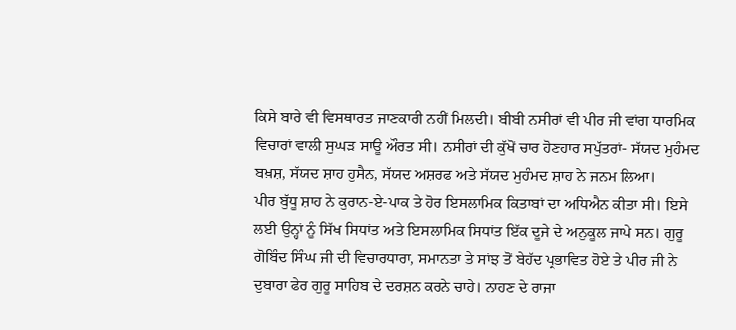ਕਿਸੇ ਬਾਰੇ ਵੀ ਵਿਸਥਾਰਤ ਜਾਣਕਾਰੀ ਨਹੀਂ ਮਿਲਦੀ। ਬੀਬੀ ਨਸੀਰਾਂ ਵੀ ਪੀਰ ਜੀ ਵਾਂਗ ਧਾਰਮਿਕ ਵਿਚਾਰਾਂ ਵਾਲੀ ਸੁਘੜ ਸਾਊ ਔਰਤ ਸੀ। ਨਸੀਰਾਂ ਦੀ ਕੁੱਖੋਂ ਚਾਰ ਹੋਣਹਾਰ ਸਪੁੱਤਰਾਂ- ਸੱਯਦ ਮੁਹੰਮਦ ਬਖ਼ਸ਼, ਸੱਯਦ ਸ਼ਾਹ ਹੁਸੈਨ, ਸੱਯਦ ਅਸ਼ਰਫ ਅਤੇ ਸੱਯਦ ਮੁਹੰਮਦ ਸ਼ਾਹ ਨੇ ਜਨਮ ਲਿਆ।
ਪੀਰ ਬੁੱਧੂ ਸ਼ਾਹ ਨੇ ਕੁਰਾਨ-ਏ-ਪਾਕ ਤੇ ਹੋਰ ਇਸਲਾਮਿਕ ਕਿਤਾਬਾਂ ਦਾ ਅਧਿਐਨ ਕੀਤਾ ਸੀ। ਇਸੇ ਲਈ ਉਨ੍ਹਾਂ ਨੂੰ ਸਿੱਖ ਸਿਧਾਂਤ ਅਤੇ ਇਸਲਾਮਿਕ ਸਿਧਾਂਤ ਇੱਕ ਦੂਜੇ ਦੇ ਅਨੁਕੂਲ ਜਾਪੇ ਸਨ। ਗੁਰੂ ਗੋਬਿੰਦ ਸਿੰਘ ਜੀ ਦੀ ਵਿਚਾਰਧਾਰਾ, ਸਮਾਨਤਾ ਤੇ ਸਾਂਝ ਤੋਂ ਬੇਹੱਦ ਪ੍ਰਭਾਵਿਤ ਹੋਏ ਤੇ ਪੀਰ ਜੀ ਨੇ ਦੁਬਾਰਾ ਫੇਰ ਗੁਰੂ ਸਾਹਿਬ ਦੇ ਦਰਸ਼ਨ ਕਰਨੇ ਚਾਹੇ। ਨਾਹਣ ਦੇ ਰਾਜਾ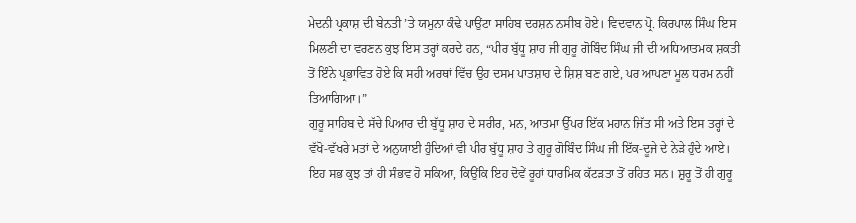ਮੇਦਨੀ ਪ੍ਰਕਾਸ਼ ਦੀ ਬੇਨਤੀ ’ਤੇ ਯਮੁਨਾ ਕੰਢੇ ਪਾਉਂਟਾ ਸਾਹਿਬ ਦਰਸ਼ਨ ਨਸੀਬ ਹੋਏ। ਵਿਦਵਾਨ ਪ੍ਰੋ. ਕਿਰਪਾਲ ਸਿੰਘ ਇਸ ਮਿਲਣੀ ਦਾ ਵਰਣਨ ਕੁਝ ਇਸ ਤਰ੍ਹਾਂ ਕਰਦੇ ਹਨ, “ਪੀਰ ਬੁੱਧੂ ਸ਼ਾਹ ਜੀ ਗੁਰੂ ਗੋਬਿੰਦ ਸਿੰਘ ਜੀ ਦੀ ਅਧਿਆਤਮਕ ਸ਼ਕਤੀ ਤੋਂ ਇੰਨੇ ਪ੍ਰਭਾਵਿਤ ਹੋਏ ਕਿ ਸਹੀ ਅਰਥਾਂ ਵਿੱਚ ਉਹ ਦਸਮ ਪਾਤਸ਼ਾਹ ਦੇ ਸ਼ਿਸ਼ ਬਣ ਗਏ, ਪਰ ਆਪਣਾ ਮੂਲ ਧਰਮ ਨਹੀਂ ਤਿਆਗਿਆ।”
ਗੁਰੂ ਸਾਹਿਬ ਦੇ ਸੱਚੇ ਪਿਆਰ ਦੀ ਬੁੱਧੂ ਸ਼ਾਹ ਦੇ ਸਰੀਰ, ਮਨ, ਆਤਮਾ ਉੱਪਰ ਇੱਕ ਮਹਾਨ ਜਿੱਤ ਸੀ ਅਤੇ ਇਸ ਤਰ੍ਹਾਂ ਦੇ ਵੱਖੋ-ਵੱਖਰੇ ਮਤਾਂ ਦੇ ਅਨੁਯਾਈ ਹੁੰਦਿਆਂ ਵੀ ਪੀਰ ਬੁੱਧੂ ਸ਼ਾਹ ਤੇ ਗੁਰੂ ਗੋਬਿੰਦ ਸਿੰਘ ਜੀ ਇੱਕ-ਦੂਜੇ ਦੇ ਨੇੜੇ ਹੁੰਦੇ ਆਏ। ਇਹ ਸਭ ਕੁਝ ਤਾਂ ਹੀ ਸੰਭਵ ਹੋ ਸਕਿਆ, ਕਿਉਂਕਿ ਇਹ ਦੋਵੇਂ ਰੂਹਾਂ ਧਾਰਮਿਕ ਕੱਟੜਤਾ ਤੋਂ ਰਹਿਤ ਸਨ। ਸ਼ੁਰੂ ਤੋਂ ਹੀ ਗੁਰੂ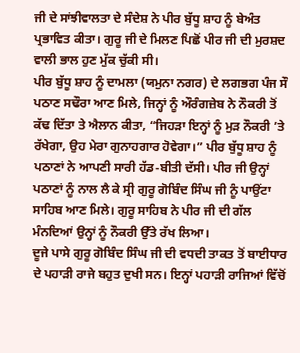ਜੀ ਦੇ ਸਾਂਝੀਵਾਲਤਾ ਦੇ ਸੰਦੇਸ਼ ਨੇ ਪੀਰ ਬੁੱਧੂ ਸ਼ਾਹ ਨੂੰ ਬੇਅੰਤ ਪ੍ਰਭਾਵਿਤ ਕੀਤਾ। ਗੁਰੂ ਜੀ ਦੇ ਮਿਲਣ ਪਿਛੋਂ ਪੀਰ ਜੀ ਦੀ ਮੁਰਸ਼ਦ ਵਾਲੀ ਭਾਲ ਹੁਣ ਮੁੱਕ ਚੁੱਕੀ ਸੀ।
ਪੀਰ ਬੁੱਧੂ ਸ਼ਾਹ ਨੂੰ ਦਾਮਲਾ (ਯਮੁਨਾ ਨਗਰ) ਦੇ ਲਗਭਗ ਪੰਜ ਸੌ ਪਠਾਣ ਸਢੌਰਾ ਆਣ ਮਿਲੇ, ਜਿਨ੍ਹਾਂ ਨੂੰ ਔਰੰਗਜ਼ੇਬ ਨੇ ਨੌਕਰੀ ਤੋਂ ਕੱਢ ਦਿੱਤਾ ਤੇ ਐਲਾਨ ਕੀਤਾ, “ਜਿਹੜਾ ਇਨ੍ਹਾਂ ਨੂੰ ਮੁੜ ਨੌਕਰੀ ’ਤੇ ਰੱਖੇਗਾ, ਉਹ ਮੇਰਾ ਗੁਨਾਹਗਾਰ ਹੋਵੇਗਾ।” ਪੀਰ ਬੁੱਧੂ ਸ਼ਾਹ ਨੂੰ ਪਠਾਣਾਂ ਨੇ ਆਪਣੀ ਸਾਰੀ ਹੱਡ-ਬੀਤੀ ਦੱਸੀ। ਪੀਰ ਜੀ ਉਨ੍ਹਾਂ ਪਠਾਣਾਂ ਨੂੰ ਨਾਲ ਲੈ ਕੇ ਸ੍ਰੀ ਗੁਰੂ ਗੋਬਿੰਦ ਸਿੰਘ ਜੀ ਨੂੰ ਪਾਉਂਟਾ ਸਾਹਿਬ ਆਣ ਮਿਲੇ। ਗੁਰੂ ਸਾਹਿਬ ਨੇ ਪੀਰ ਜੀ ਦੀ ਗੱਲ ਮੰਨਦਿਆਂ ਉਨ੍ਹਾਂ ਨੂੰ ਨੌਕਰੀ ਉੱਤੇ ਰੱਖ ਲਿਆ।
ਦੂਜੇ ਪਾਸੇ ਗੁਰੂ ਗੋਬਿੰਦ ਸਿੰਘ ਜੀ ਦੀ ਵਧਦੀ ਤਾਕਤ ਤੋਂ ਬਾਈਧਾਰ ਦੇ ਪਹਾੜੀ ਰਾਜੇ ਬਹੁਤ ਦੁਖੀ ਸਨ। ਇਨ੍ਹਾਂ ਪਹਾੜੀ ਰਾਜਿਆਂ ਵਿੱਚੋਂ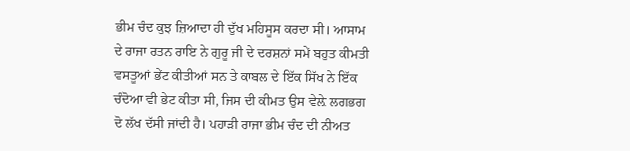ਭੀਮ ਚੰਦ ਕੁਝ ਜ਼ਿਆਦਾ ਹੀ ਦੁੱਖ ਮਹਿਸੂਸ ਕਰਦਾ ਸੀ। ਆਸਾਮ ਦੇ ਰਾਜਾ ਰਤਨ ਰਾਇ ਨੇ ਗੁਰੂ ਜੀ ਦੇ ਦਰਸ਼ਨਾਂ ਸਮੇਂ ਬਹੁਤ ਕੀਮਤੀ ਵਸਤੂਆਂ ਭੇਂਟ ਕੀਤੀਆਂ ਸਨ ਤੇ ਕਾਬਲ ਦੇ ਇੱਕ ਸਿੱਖ ਨੇ ਇੱਕ ਚੰਦੋਆ ਵੀ ਭੇਟ ਕੀਤਾ ਸੀ, ਜਿਸ ਦੀ ਕੀਮਤ ਉਸ ਵੇਲ਼ੇ ਲਗਭਗ ਦੋ ਲੱਖ ਦੱਸੀ ਜਾਂਦੀ ਹੈ। ਪਹਾੜੀ ਰਾਜਾ ਭੀਮ ਚੰਦ ਦੀ ਨੀਅਤ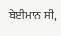ਬੇਈਮਾਨ ਸੀ,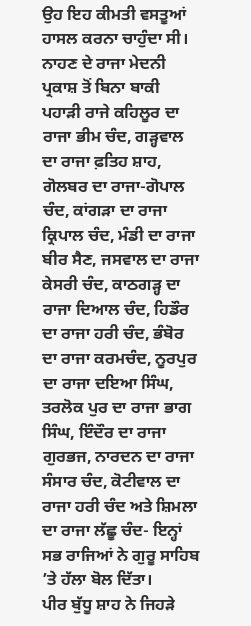ਉਹ ਇਹ ਕੀਮਤੀ ਵਸਤੂਆਂ ਹਾਸਲ ਕਰਨਾ ਚਾਹੁੰਦਾ ਸੀ। ਨਾਹਣ ਦੇ ਰਾਜਾ ਮੇਦਨੀ ਪ੍ਰਕਾਸ਼ ਤੋਂ ਬਿਨਾ ਬਾਕੀ ਪਹਾੜੀ ਰਾਜੇ ਕਹਿਲੂਰ ਦਾ ਰਾਜਾ ਭੀਮ ਚੰਦ, ਗੜ੍ਹਵਾਲ ਦਾ ਰਾਜਾ ਫ਼ਤਿਹ ਸ਼ਾਹ, ਗੋਲਬਰ ਦਾ ਰਾਜਾ-ਗੋਪਾਲ ਚੰਦ, ਕਾਂਗੜਾ ਦਾ ਰਾਜਾ ਕ੍ਰਿਪਾਲ ਚੰਦ, ਮੰਡੀ ਦਾ ਰਾਜਾ ਬੀਰ ਸੈਣ, ਜਸਵਾਲ ਦਾ ਰਾਜਾ ਕੇਸਰੀ ਚੰਦ, ਕਾਠਗੜ੍ਹ ਦਾ ਰਾਜਾ ਦਿਆਲ ਚੰਦ, ਹਿਡੌਰ ਦਾ ਰਾਜਾ ਹਰੀ ਚੰਦ, ਭੰਬੋਰ ਦਾ ਰਾਜਾ ਕਰਮਚੰਦ, ਨੂਰਪੁਰ ਦਾ ਰਾਜਾ ਦਇਆ ਸਿੰਘ, ਤਰਲੋਕ ਪੁਰ ਦਾ ਰਾਜਾ ਭਾਗ ਸਿੰਘ, ਇੰਦੌਰ ਦਾ ਰਾਜਾ ਗੁਰਭਜ, ਨਾਰਦਨ ਦਾ ਰਾਜਾ ਸੰਸਾਰ ਚੰਦ, ਕੋਟੀਵਾਲ ਦਾ ਰਾਜਾ ਹਰੀ ਚੰਦ ਅਤੇ ਸ਼ਿਮਲਾ ਦਾ ਰਾਜਾ ਲੱਛੂ ਚੰਦ- ਇਨ੍ਹਾਂ ਸਭ ਰਾਜਿਆਂ ਨੇ ਗੁਰੂ ਸਾਹਿਬ ’ਤੇ ਹੱਲਾ ਬੋਲ ਦਿੱਤਾ।
ਪੀਰ ਬੁੱਧੂ ਸ਼ਾਹ ਨੇ ਜਿਹੜੇ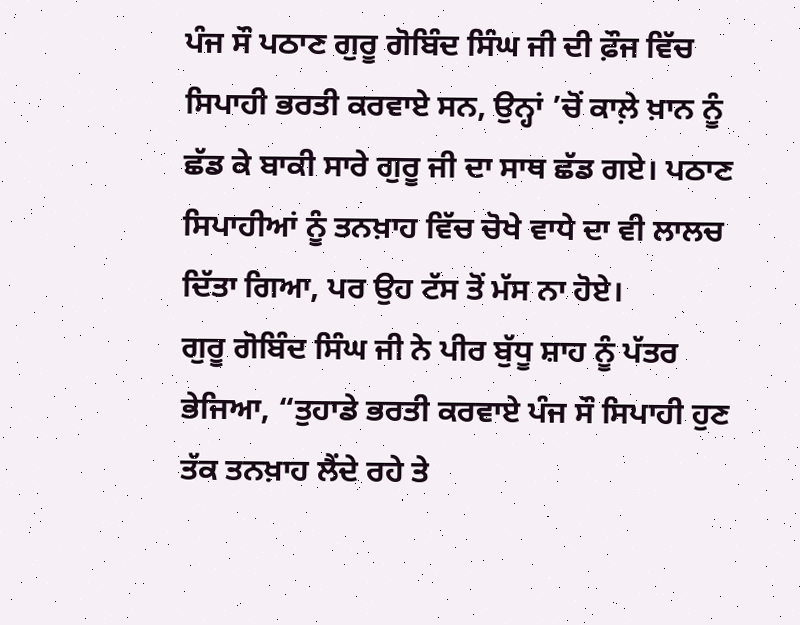ਪੰਜ ਸੌ ਪਠਾਣ ਗੁਰੂ ਗੋਬਿੰਦ ਸਿੰਘ ਜੀ ਦੀ ਫ਼ੌਜ ਵਿੱਚ ਸਿਪਾਹੀ ਭਰਤੀ ਕਰਵਾਏ ਸਨ, ਉਨ੍ਹਾਂ ’ਚੋਂ ਕਾਲ਼ੇ ਖ਼ਾਨ ਨੂੰ ਛੱਡ ਕੇ ਬਾਕੀ ਸਾਰੇ ਗੁਰੂ ਜੀ ਦਾ ਸਾਥ ਛੱਡ ਗਏ। ਪਠਾਣ ਸਿਪਾਹੀਆਂ ਨੂੰ ਤਨਖ਼ਾਹ ਵਿੱਚ ਚੋਖੇ ਵਾਧੇ ਦਾ ਵੀ ਲਾਲਚ ਦਿੱਤਾ ਗਿਆ, ਪਰ ਉਹ ਟੱਸ ਤੋਂ ਮੱਸ ਨਾ ਹੋਏ।
ਗੁਰੂ ਗੋਬਿੰਦ ਸਿੰਘ ਜੀ ਨੇ ਪੀਰ ਬੁੱਧੂ ਸ਼ਾਹ ਨੂੰ ਪੱਤਰ ਭੇਜਿਆ, “ਤੁਹਾਡੇ ਭਰਤੀ ਕਰਵਾਏ ਪੰਜ ਸੌ ਸਿਪਾਹੀ ਹੁਣ ਤੱਕ ਤਨਖ਼ਾਹ ਲੈਂਦੇ ਰਹੇ ਤੇ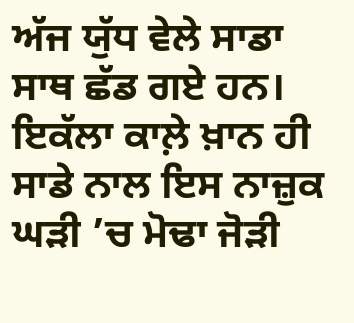ਅੱਜ ਯੁੱਧ ਵੇਲੇ ਸਾਡਾ ਸਾਥ ਛੱਡ ਗਏ ਹਨ। ਇਕੱਲਾ ਕਾਲ਼ੇ ਖ਼ਾਨ ਹੀ ਸਾਡੇ ਨਾਲ ਇਸ ਨਾਜ਼ੁਕ ਘੜੀ ’ਚ ਮੋਢਾ ਜੋੜੀ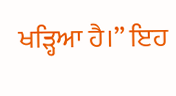ਖੜ੍ਹਿਆ ਹੈ।” ਇਹ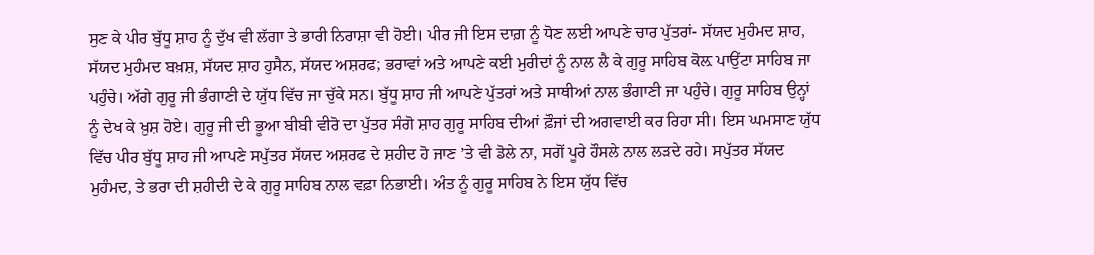ਸੁਣ ਕੇ ਪੀਰ ਬੁੱਧੂ ਸ਼ਾਹ ਨੂੰ ਦੁੱਖ ਵੀ ਲੱਗਾ ਤੇ ਭਾਰੀ ਨਿਰਾਸ਼ਾ ਵੀ ਹੋਈ। ਪੀਰ ਜੀ ਇਸ ਦਾਗ਼ ਨੂੰ ਧੋਣ ਲਈ ਆਪਣੇ ਚਾਰ ਪੁੱਤਰਾਂ- ਸੱਯਦ ਮੁਹੰਮਦ ਸ਼ਾਹ, ਸੱਯਦ ਮੁਹੰਮਦ ਬਖ਼ਸ਼, ਸੱਯਦ ਸ਼ਾਹ ਹੁਸੈਨ, ਸੱਯਦ ਅਸ਼ਰਫ; ਭਰਾਵਾਂ ਅਤੇ ਆਪਣੇ ਕਈ ਮੁਰੀਦਾਂ ਨੂੰ ਨਾਲ ਲੈ ਕੇ ਗੁਰੂ ਸਾਹਿਬ ਕੋਲ਼ ਪਾਉਂਟਾ ਸਾਹਿਬ ਜਾ ਪਹੁੰਚੇ। ਅੱਗੇ ਗੁਰੂ ਜੀ ਭੰਗਾਣੀ ਦੇ ਯੁੱਧ ਵਿੱਚ ਜਾ ਚੁੱਕੇ ਸਨ। ਬੁੱਧੂ ਸ਼ਾਹ ਜੀ ਆਪਣੇ ਪੁੱਤਰਾਂ ਅਤੇ ਸਾਥੀਆਂ ਨਾਲ ਭੰਗਾਣੀ ਜਾ ਪਹੁੰਚੇ। ਗੁਰੂ ਸਾਹਿਬ ਉਨ੍ਹਾਂ ਨੂੰ ਦੇਖ ਕੇ ਖ਼ੁਸ਼ ਹੋਏ। ਗੁਰੂ ਜੀ ਦੀ ਭੂਆ ਬੀਬੀ ਵੀਰੋ ਦਾ ਪੁੱਤਰ ਸੰਗੋ ਸ਼ਾਹ ਗੁਰੂ ਸਾਹਿਬ ਦੀਆਂ ਫ਼ੌਜਾਂ ਦੀ ਅਗਵਾਈ ਕਰ ਰਿਹਾ ਸੀ। ਇਸ ਘਮਸਾਣ ਯੁੱਧ ਵਿੱਚ ਪੀਰ ਬੁੱਧੂ ਸ਼ਾਹ ਜੀ ਆਪਣੇ ਸਪੁੱਤਰ ਸੱਯਦ ਅਸ਼ਰਫ ਦੇ ਸ਼ਹੀਦ ਹੋ ਜਾਣ ’ਤੇ ਵੀ ਡੋਲੇ ਨਾ, ਸਗੋਂ ਪੂਰੇ ਹੌਸਲੇ ਨਾਲ ਲੜਦੇ ਰਹੇ। ਸਪੁੱਤਰ ਸੱਯਦ ਮੁਹੰਮਦ, ਤੇ ਭਰਾ ਦੀ ਸ਼ਹੀਦੀ ਦੇ ਕੇ ਗੁਰੂ ਸਾਹਿਬ ਨਾਲ ਵਫ਼ਾ ਨਿਭਾਈ। ਅੰਤ ਨੂੰ ਗੁਰੂ ਸਾਹਿਬ ਨੇ ਇਸ ਯੁੱਧ ਵਿੱਚ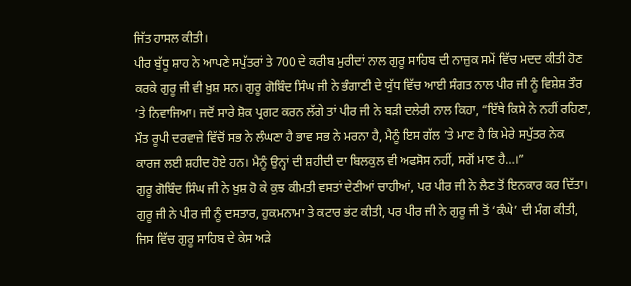ਜਿੱਤ ਹਾਸਲ ਕੀਤੀ।
ਪੀਰ ਬੁੱਧੂ ਸ਼ਾਹ ਨੇ ਆਪਣੇ ਸਪੁੱਤਰਾਂ ਤੇ 700 ਦੇ ਕਰੀਬ ਮੁਰੀਦਾਂ ਨਾਲ ਗੁਰੂ ਸਾਹਿਬ ਦੀ ਨਾਜ਼ੁਕ ਸਮੇਂ ਵਿੱਚ ਮਦਦ ਕੀਤੀ ਹੋਣ ਕਰਕੇ ਗੁਰੂ ਜੀ ਵੀ ਖ਼ੁਸ਼ ਸਨ। ਗੁਰੂ ਗੋਬਿੰਦ ਸਿੰਘ ਜੀ ਨੇ ਭੰਗਾਣੀ ਦੇ ਯੁੱਧ ਵਿੱਚ ਆਈ ਸੰਗਤ ਨਾਲ ਪੀਰ ਜੀ ਨੂੰ ਵਿਸ਼ੇਸ਼ ਤੌਰ ’ਤੇ ਨਿਵਾਜਿਆ। ਜਦੋਂ ਸਾਰੇ ਸ਼ੋਕ ਪ੍ਰਗਟ ਕਰਨ ਲੱਗੇ ਤਾਂ ਪੀਰ ਜੀ ਨੇ ਬੜੀ ਦਲੇਰੀ ਨਾਲ ਕਿਹਾ, “ਇੱਥੇ ਕਿਸੇ ਨੇ ਨਹੀਂ ਰਹਿਣਾ, ਮੌਤ ਰੂਪੀ ਦਰਵਾਜ਼ੇ ਵਿੱਚੋਂ ਸਭ ਨੇ ਲੰਘਣਾ ਹੈ ਭਾਵ ਸਭ ਨੇ ਮਰਨਾ ਹੈ, ਮੈਨੂੰ ਇਸ ਗੱਲ ’ਤੇ ਮਾਣ ਹੈ ਕਿ ਮੇਰੇ ਸਪੁੱਤਰ ਨੇਕ ਕਾਰਜ ਲਈ ਸ਼ਹੀਦ ਹੋਏ ਹਨ। ਮੈਨੂੰ ਉਨ੍ਹਾਂ ਦੀ ਸ਼ਹੀਦੀ ਦਾ ਬਿਲਕੁਲ ਵੀ ਅਫਸੋਸ ਨਹੀਂ, ਸਗੋਂ ਮਾਣ ਹੈ…।”
ਗੁਰੂ ਗੋਬਿੰਦ ਸਿੰਘ ਜੀ ਨੇ ਖ਼ੁਸ਼ ਹੋ ਕੇ ਕੁਝ ਕੀਮਤੀ ਵਸਤਾਂ ਦੇਣੀਆਂ ਚਾਹੀਆਂ, ਪਰ ਪੀਰ ਜੀ ਨੇ ਲੈਣ ਤੋਂ ਇਨਕਾਰ ਕਰ ਦਿੱਤਾ। ਗੁਰੂ ਜੀ ਨੇ ਪੀਰ ਜੀ ਨੂੰ ਦਸਤਾਰ, ਹੁਕਮਨਾਮਾ ਤੇ ਕਟਾਰ ਭਂਟ ਕੀਤੀ, ਪਰ ਪੀਰ ਜੀ ਨੇ ਗੁਰੂ ਜੀ ਤੋਂ ‘ਕੰਘੇ’ ਦੀ ਮੰਗ ਕੀਤੀ, ਜਿਸ ਵਿੱਚ ਗੁਰੂ ਸਾਹਿਬ ਦੇ ਕੇਸ ਅੜੇ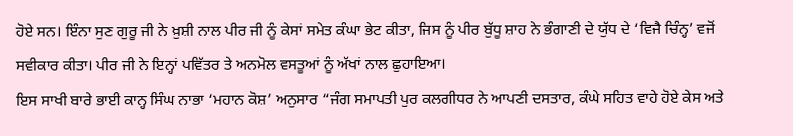ਹੋਏ ਸਨ। ਇੰਨਾ ਸੁਣ ਗੁਰੂ ਜੀ ਨੇ ਖ਼ੁਸ਼ੀ ਨਾਲ ਪੀਰ ਜੀ ਨੂੰ ਕੇਸਾਂ ਸਮੇਤ ਕੰਘਾ ਭੇਟ ਕੀਤਾ, ਜਿਸ ਨੂੰ ਪੀਰ ਬੁੱਧੂ ਸ਼ਾਹ ਨੇ ਭੰਗਾਣੀ ਦੇ ਯੁੱਧ ਦੇ ‘ਵਿਜੈ ਚਿੰਨ੍ਹ’ ਵਜੋਂ ਸਵੀਕਾਰ ਕੀਤਾ। ਪੀਰ ਜੀ ਨੇ ਇਨ੍ਹਾਂ ਪਵਿੱਤਰ ਤੇ ਅਨਮੋਲ ਵਸਤੂਆਂ ਨੂੰ ਅੱਖਾਂ ਨਾਲ ਛੁਹਾਇਆ।
ਇਸ ਸਾਖੀ ਬਾਰੇ ਭਾਈ ਕਾਨ੍ਹ ਸਿੰਘ ਨਾਭਾ ‘ਮਹਾਨ ਕੋਸ਼’ ਅਨੁਸਾਰ “ਜੰਗ ਸਮਾਪਤੀ ਪੁਰ ਕਲਗੀਧਰ ਨੇ ਆਪਣੀ ਦਸਤਾਰ, ਕੰਘੇ ਸਹਿਤ ਵਾਹੇ ਹੋਏ ਕੇਸ ਅਤੇ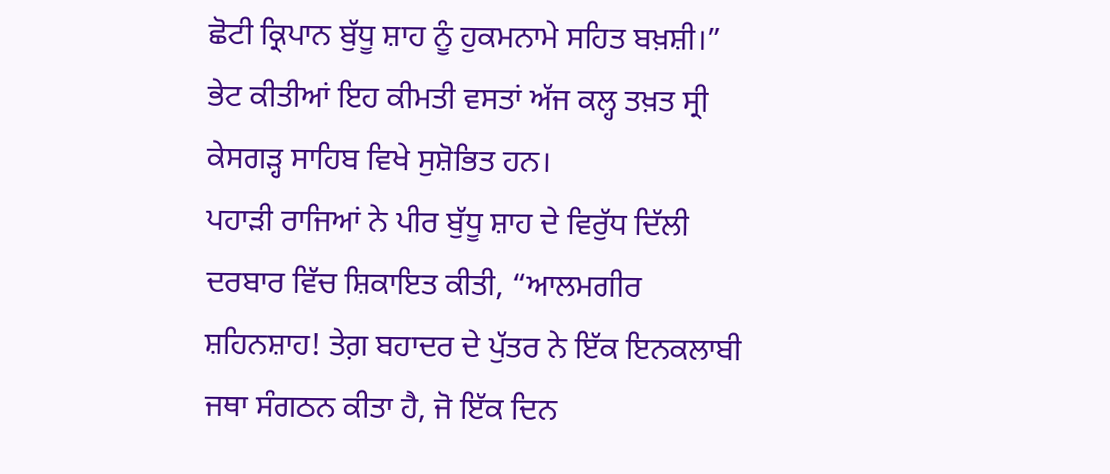ਛੋਟੀ ਕ੍ਰਿਪਾਨ ਬੁੱਧੂ ਸ਼ਾਹ ਨੂੰ ਹੁਕਮਨਾਮੇ ਸਹਿਤ ਬਖ਼ਸ਼ੀ।”
ਭੇਟ ਕੀਤੀਆਂ ਇਹ ਕੀਮਤੀ ਵਸਤਾਂ ਅੱਜ ਕਲ੍ਹ ਤਖ਼ਤ ਸ੍ਰੀ ਕੇਸਗੜ੍ਹ ਸਾਹਿਬ ਵਿਖੇ ਸੁਸ਼ੋਭਿਤ ਹਨ।
ਪਹਾੜੀ ਰਾਜਿਆਂ ਨੇ ਪੀਰ ਬੁੱਧੂ ਸ਼ਾਹ ਦੇ ਵਿਰੁੱਧ ਦਿੱਲੀ ਦਰਬਾਰ ਵਿੱਚ ਸ਼ਿਕਾਇਤ ਕੀਤੀ, “ਆਲਮਗੀਰ ਸ਼ਹਿਨਸ਼ਾਹ! ਤੇਗ਼ ਬਹਾਦਰ ਦੇ ਪੁੱਤਰ ਨੇ ਇੱਕ ਇਨਕਲਾਬੀ ਜਥਾ ਸੰਗਠਨ ਕੀਤਾ ਹੈ, ਜੋ ਇੱਕ ਦਿਨ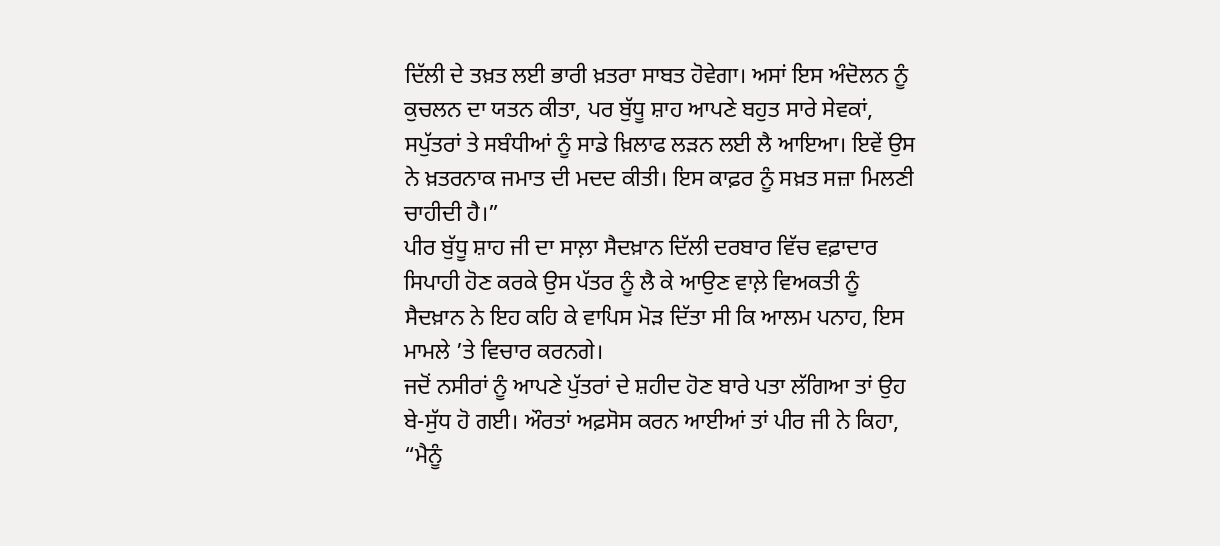ਦਿੱਲੀ ਦੇ ਤਖ਼ਤ ਲਈ ਭਾਰੀ ਖ਼ਤਰਾ ਸਾਬਤ ਹੋਵੇਗਾ। ਅਸਾਂ ਇਸ ਅੰਦੋਲਨ ਨੂੰ ਕੁਚਲਨ ਦਾ ਯਤਨ ਕੀਤਾ, ਪਰ ਬੁੱਧੂ ਸ਼ਾਹ ਆਪਣੇ ਬਹੁਤ ਸਾਰੇ ਸੇਵਕਾਂ, ਸਪੁੱਤਰਾਂ ਤੇ ਸਬੰਧੀਆਂ ਨੂੰ ਸਾਡੇ ਖ਼ਿਲਾਫ ਲੜਨ ਲਈ ਲੈ ਆਇਆ। ਇਵੇਂ ਉਸ ਨੇ ਖ਼ਤਰਨਾਕ ਜਮਾਤ ਦੀ ਮਦਦ ਕੀਤੀ। ਇਸ ਕਾਫ਼ਰ ਨੂੰ ਸਖ਼ਤ ਸਜ਼ਾ ਮਿਲਣੀ ਚਾਹੀਦੀ ਹੈ।”
ਪੀਰ ਬੁੱਧੂ ਸ਼ਾਹ ਜੀ ਦਾ ਸਾਲ਼ਾ ਸੈਦਖ਼ਾਨ ਦਿੱਲੀ ਦਰਬਾਰ ਵਿੱਚ ਵਫ਼ਾਦਾਰ ਸਿਪਾਹੀ ਹੋਣ ਕਰਕੇ ਉਸ ਪੱਤਰ ਨੂੰ ਲੈ ਕੇ ਆਉਣ ਵਾਲ਼ੇ ਵਿਅਕਤੀ ਨੂੰ ਸੈਦਖ਼ਾਨ ਨੇ ਇਹ ਕਹਿ ਕੇ ਵਾਪਿਸ ਮੋੜ ਦਿੱਤਾ ਸੀ ਕਿ ਆਲਮ ਪਨਾਹ, ਇਸ ਮਾਮਲੇ ’ਤੇ ਵਿਚਾਰ ਕਰਨਗੇ।
ਜਦੋਂ ਨਸੀਰਾਂ ਨੂੰ ਆਪਣੇ ਪੁੱਤਰਾਂ ਦੇ ਸ਼ਹੀਦ ਹੋਣ ਬਾਰੇ ਪਤਾ ਲੱਗਿਆ ਤਾਂ ਉਹ ਬੇ-ਸੁੱਧ ਹੋ ਗਈ। ਔਰਤਾਂ ਅਫ਼ਸੋਸ ਕਰਨ ਆਈਆਂ ਤਾਂ ਪੀਰ ਜੀ ਨੇ ਕਿਹਾ, “ਮੈਨੂੰ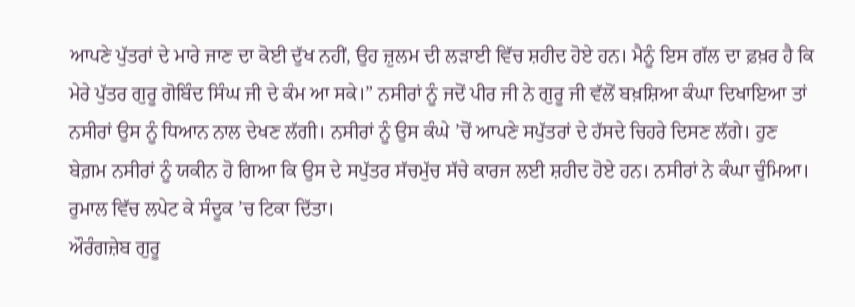ਆਪਣੇ ਪੁੱਤਰਾਂ ਦੇ ਮਾਰੇ ਜਾਣ ਦਾ ਕੋਈ ਦੁੱਖ ਨਹੀਂ, ਉਹ ਜ਼ੁਲਮ ਦੀ ਲੜਾਈ ਵਿੱਚ ਸ਼ਹੀਦ ਹੋਏ ਹਨ। ਮੈਨੂੰ ਇਸ ਗੱਲ ਦਾ ਫ਼ਖ਼ਰ ਹੈ ਕਿ ਮੇਰੇ ਪੁੱਤਰ ਗੁਰੂ ਗੋਬਿੰਦ ਸਿੰਘ ਜੀ ਦੇ ਕੰਮ ਆ ਸਕੇ।” ਨਸੀਰਾਂ ਨੂੰ ਜਦੋਂ ਪੀਰ ਜੀ ਨੇ ਗੁਰੂ ਜੀ ਵੱਲੋਂ ਬਖ਼ਸ਼ਿਆ ਕੰਘਾ ਦਿਖਾਇਆ ਤਾਂ ਨਸੀਰਾਂ ਉਸ ਨੂੰ ਧਿਆਨ ਨਾਲ ਦੇਖਣ ਲੱਗੀ। ਨਸੀਰਾਂ ਨੂੰ ਉਸ ਕੰਘੇ ’ਚੋਂ ਆਪਣੇ ਸਪੁੱਤਰਾਂ ਦੇ ਹੱਸਦੇ ਚਿਹਰੇ ਦਿਸਣ ਲੱਗੇ। ਹੁਣ ਬੇਗ਼ਮ ਨਸੀਰਾਂ ਨੂੰ ਯਕੀਨ ਹੋ ਗਿਆ ਕਿ ਉਸ ਦੇ ਸਪੁੱਤਰ ਸੱਚਮੁੱਚ ਸੱਚੇ ਕਾਰਜ ਲਈ ਸ਼ਹੀਦ ਹੋਏ ਹਨ। ਨਸੀਰਾਂ ਨੇ ਕੰਘਾ ਚੁੰਮਿਆ। ਰੁਮਾਲ ਵਿੱਚ ਲਪੇਟ ਕੇ ਸੰਦੂਕ ’ਚ ਟਿਕਾ ਦਿੱਤਾ।
ਔਰੰਗਜ਼ੇਬ ਗੁਰੂ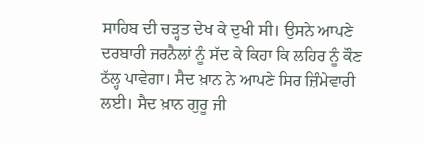ਸਾਹਿਬ ਦੀ ਚੜ੍ਹਤ ਦੇਖ ਕੇ ਦੁਖੀ ਸੀ। ਉਸਨੇ ਆਪਣੇ ਦਰਬਾਰੀ ਜਰਨੈਲਾਂ ਨੂੰ ਸੱਦ ਕੇ ਕਿਹਾ ਕਿ ਲਹਿਰ ਨੂੰ ਕੌਣ ਠੱਲ੍ਹ ਪਾਵੇਗਾ। ਸੈਦ ਖ਼ਾਨ ਨੇ ਆਪਣੇ ਸਿਰ ਜ਼ਿੰਮੇਵਾਰੀ ਲਈ। ਸੈਦ ਖ਼ਾਨ ਗੁਰੂ ਜੀ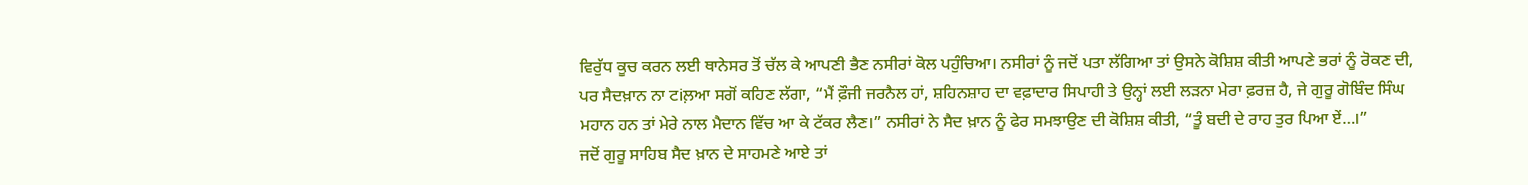ਵਿਰੁੱਧ ਕੂਚ ਕਰਨ ਲਈ ਥਾਨੇਸਰ ਤੋਂ ਚੱਲ ਕੇ ਆਪਣੀ ਭੈਣ ਨਸੀਰਾਂ ਕੋਲ ਪਹੁੰਚਿਆ। ਨਸੀਰਾਂ ਨੂੰ ਜਦੋਂ ਪਤਾ ਲੱਗਿਆ ਤਾਂ ਉਸਨੇ ਕੋਸ਼ਿਸ਼ ਕੀਤੀ ਆਪਣੇ ਭਰਾਂ ਨੂੰ ਰੋਕਣ ਦੀ, ਪਰ ਸੈਦਖ਼ਾਨ ਨਾ ਟiਲ਼ਆ ਸਗੋਂ ਕਹਿਣ ਲੱਗਾ, “ਮੈਂ ਫ਼ੌਜੀ ਜਰਨੈਲ ਹਾਂ, ਸ਼ਹਿਨਸ਼ਾਹ ਦਾ ਵਫ਼ਾਦਾਰ ਸਿਪਾਹੀ ਤੇ ਉਨ੍ਹਾਂ ਲਈ ਲੜਨਾ ਮੇਰਾ ਫ਼ਰਜ਼ ਹੈ, ਜੇ ਗੁਰੂ ਗੋਬਿੰਦ ਸਿੰਘ ਮਹਾਨ ਹਨ ਤਾਂ ਮੇਰੇ ਨਾਲ ਮੈਦਾਨ ਵਿੱਚ ਆ ਕੇ ਟੱਕਰ ਲੈਣ।” ਨਸੀਰਾਂ ਨੇ ਸੈਦ ਖ਼ਾਨ ਨੂੰ ਫੇਰ ਸਮਝਾਉਣ ਦੀ ਕੋਸ਼ਿਸ਼ ਕੀਤੀ, “ਤੂੰ ਬਦੀ ਦੇ ਰਾਹ ਤੁਰ ਪਿਆ ਏਂ…।”
ਜਦੋਂ ਗੁਰੂ ਸਾਹਿਬ ਸੈਦ ਖ਼ਾਨ ਦੇ ਸਾਹਮਣੇ ਆਏ ਤਾਂ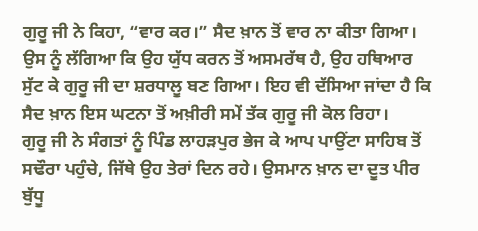ਗੁਰੂ ਜੀ ਨੇ ਕਿਹਾ, “ਵਾਰ ਕਰ।” ਸੈਦ ਖ਼ਾਨ ਤੋਂ ਵਾਰ ਨਾ ਕੀਤਾ ਗਿਆ। ਉਸ ਨੂੰ ਲੱਗਿਆ ਕਿ ਉਹ ਯੁੱਧ ਕਰਨ ਤੋਂ ਅਸਮਰੱਥ ਹੈ, ਉਹ ਹਥਿਆਰ ਸੁੱਟ ਕੇ ਗੁਰੂ ਜੀ ਦਾ ਸ਼ਰਧਾਲੂ ਬਣ ਗਿਆ। ਇਹ ਵੀ ਦੱਸਿਆ ਜਾਂਦਾ ਹੈ ਕਿ ਸੈਦ ਖ਼ਾਨ ਇਸ ਘਟਨਾ ਤੋਂ ਅਖ਼ੀਰੀ ਸਮੇਂ ਤੱਕ ਗੁਰੂ ਜੀ ਕੋਲ ਰਿਹਾ।
ਗੁਰੂ ਜੀ ਨੇ ਸੰਗਤਾਂ ਨੂੰ ਪਿੰਡ ਲਾਹੜਪੁਰ ਭੇਜ ਕੇ ਆਪ ਪਾਉਂਟਾ ਸਾਹਿਬ ਤੋਂ ਸਢੌਰਾ ਪਹੁੰਚੇ, ਜਿੱਥੇ ਉਹ ਤੇਰਾਂ ਦਿਨ ਰਹੇ। ਉਸਮਾਨ ਖ਼ਾਨ ਦਾ ਦੂਤ ਪੀਰ ਬੁੱਧੂ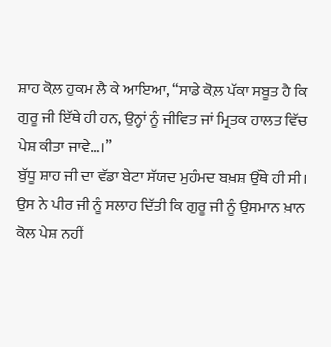ਸ਼ਾਹ ਕੋਲ਼ ਹੁਕਮ ਲੈ ਕੇ ਆਇਆ, “ਸਾਡੇ ਕੋਲ਼ ਪੱਕਾ ਸਬੂਤ ਹੈ ਕਿ ਗੁਰੂ ਜੀ ਇੱਥੇ ਹੀ ਹਨ, ਉਨ੍ਹਾਂ ਨੂੰ ਜੀਵਿਤ ਜਾਂ ਮ੍ਰਿਤਕ ਹਾਲਤ ਵਿੱਚ ਪੇਸ਼ ਕੀਤਾ ਜਾਵੇ…।”
ਬੁੱਧੂ ਸ਼ਾਹ ਜੀ ਦਾ ਵੱਡਾ ਬੇਟਾ ਸੱਯਦ ਮੁਹੰਮਦ ਬਖ਼ਸ਼ ਉੱਥੇ ਹੀ ਸੀ। ਉਸ ਨੇ ਪੀਰ ਜੀ ਨੂੰ ਸਲਾਹ ਦਿੱਤੀ ਕਿ ਗੁਰੂ ਜੀ ਨੂੰ ਉਸਮਾਨ ਖ਼ਾਨ ਕੋਲ ਪੇਸ਼ ਨਹੀਂ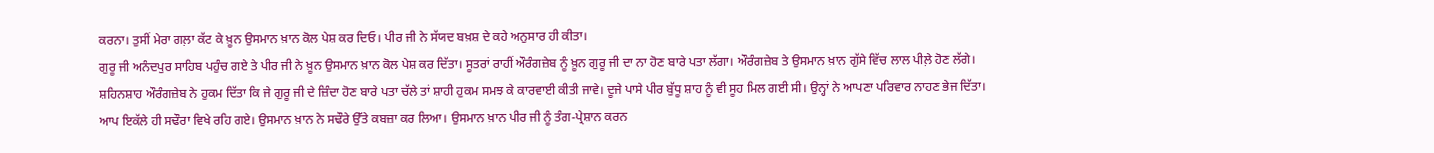ਕਰਨਾ। ਤੁਸੀਂ ਮੇਰਾ ਗਲ਼ਾ ਕੱਟ ਕੇ ਖ਼ੂਨ ਉਸਮਾਨ ਖ਼ਾਨ ਕੋਲ ਪੇਸ਼ ਕਰ ਦਿਓ। ਪੀਰ ਜੀ ਨੇ ਸੱਯਦ ਬਖ਼ਸ਼ ਦੇ ਕਹੇ ਅਨੁਸਾਰ ਹੀ ਕੀਤਾ।
ਗੁਰੂ ਜੀ ਅਨੰਦਪੁਰ ਸਾਹਿਬ ਪਹੁੰਚ ਗਏ ਤੇ ਪੀਰ ਜੀ ਨੇ ਖ਼ੂਨ ਉਸਮਾਨ ਖ਼ਾਨ ਕੋਲ ਪੇਸ਼ ਕਰ ਦਿੱਤਾ। ਸੂਤਰਾਂ ਰਾਹੀਂ ਔਰੰਗਜ਼ੇਬ ਨੂੰ ਖ਼ੂਨ ਗੁਰੂ ਜੀ ਦਾ ਨਾ ਹੋਣ ਬਾਰੇ ਪਤਾ ਲੱਗਾ। ਔਰੰਗਜ਼ੇਬ ਤੇ ਉਸਮਾਨ ਖ਼ਾਨ ਗੁੱਸੇ ਵਿੱਚ ਲਾਲ ਪੀਲ਼ੇ ਹੋਣ ਲੱਗੇ। ਸ਼ਹਿਨਸ਼ਾਹ ਔਰੰਗਜ਼ੇਬ ਨੇ ਹੁਕਮ ਦਿੱਤਾ ਕਿ ਜੇ ਗੁਰੂ ਜੀ ਦੇ ਜ਼ਿੰਦਾ ਹੋਣ ਬਾਰੇ ਪਤਾ ਚੱਲੇ ਤਾਂ ਸ਼ਾਹੀ ਹੁਕਮ ਸਮਝ ਕੇ ਕਾਰਵਾਈ ਕੀਤੀ ਜਾਵੇ। ਦੂਜੇ ਪਾਸੇ ਪੀਰ ਬੁੱਧੂ ਸ਼ਾਹ ਨੂੰ ਵੀ ਸੂਹ ਮਿਲ ਗਈ ਸੀ। ਉਨ੍ਹਾਂ ਨੇ ਆਪਣਾ ਪਰਿਵਾਰ ਨਾਹਣ ਭੇਜ ਦਿੱਤਾ। ਆਪ ਇਕੱਲੇ ਹੀ ਸਢੌਰਾ ਵਿਖੇ ਰਹਿ ਗਏ। ਉਸਮਾਨ ਖ਼ਾਨ ਨੇ ਸਢੌਰੇ ਉੱਤੇ ਕਬਜ਼ਾ ਕਰ ਲਿਆ। ਉਸਮਾਨ ਖ਼ਾਨ ਪੀਰ ਜੀ ਨੂੰ ਤੰਗ-ਪ੍ਰੇਸ਼ਾਨ ਕਰਨ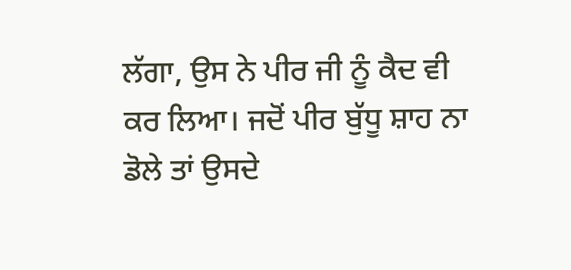ਲੱਗਾ, ਉਸ ਨੇ ਪੀਰ ਜੀ ਨੂੰ ਕੈਦ ਵੀ ਕਰ ਲਿਆ। ਜਦੋਂ ਪੀਰ ਬੁੱਧੂ ਸ਼ਾਹ ਨਾ ਡੋਲੇ ਤਾਂ ਉਸਦੇ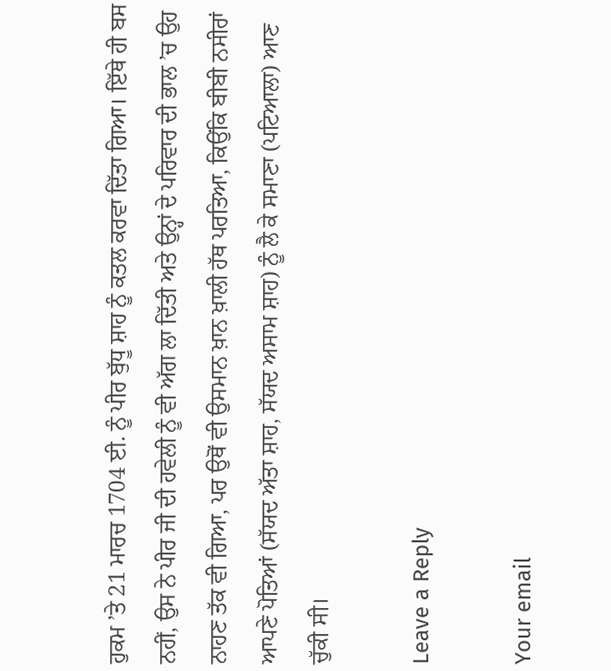ਹੁਕਮ ’ਤੇ 21 ਮਾਰਚ 1704 ਈ. ਨੂੰ ਪੀਰ ਬੁੱਧੂ ਸ਼ਾਹ ਨੂੰ ਕਤਲ ਕਰਵਾ ਦਿੱਤਾ ਗਿਆ। ਇੱਥੇ ਹੀ ਬਸ ਨਹੀਂ, ਉਸ ਨੇ ਪੀਰ ਜੀ ਦੀ ਹਵੇਲੀ ਨੂੰ ਵੀ ਅੱਗ ਲਾ ਦਿੱਤੀ ਅਤੇ ਉਨ੍ਹਾਂ ਦੇ ਪਰਿਵਾਰ ਦੀ ਭਾਲ ’ਚ ਉਹ ਨਾਹਣ ਤੱਕ ਵੀ ਗਿਆ, ਪਰ ਉਥੋਂ ਵੀ ਉਸਮਾਨ ਖ਼ਾਨ ਖ਼ਾਲੀ ਹੱਥ ਪਰਤਿਆ, ਕਿਉਂਕਿ ਬੀਬੀ ਨਸੀਰਾਂ ਆਪਣੇ ਪੋਤਿਆਂ (ਸੱਯਦ ਅੱਤਾ ਸ਼ਾਹ, ਸੱਯਦ ਅਸਾਮ ਸ਼ਾਹ) ਨੂੰ ਲੈ ਕੇ ਸਮਾਣਾ (ਪਟਿਆਲਾ) ਆਣ ਚੁੱਕੀ ਸੀ।

Leave a Reply

Your email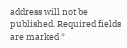address will not be published. Required fields are marked *